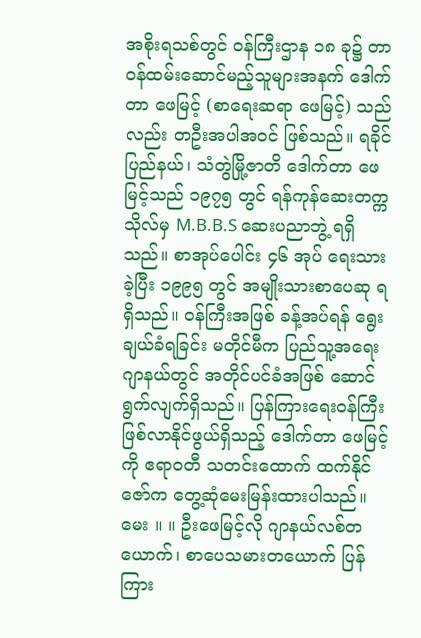အစိုးရသစ်တွင် ဝန်ကြီးဌာန ၁၈ ခု၌ တာဝန်ထမ်းဆောင်မည့်သူများအနက် ဒေါက်တာ ဖေမြင့် (စာရေးဆရာ ဖေမြင့်) သည်လည်း တဦးအပါအဝင် ဖြစ်သည်။ ရခိုင်ပြည်နယ်၊ သံတွဲမြို့ဇာတိ ဒေါက်တာ ဖေမြင့်သည် ၁၉၇၅ တွင် ရန်ကုန်ဆေးတက္ကသိုလ်မှ M.B.B.S ဆေးပညာဘွဲ့ ရရှိသည်။ စာအုပ်ပေါင်း ၄၆ အုပ် ရေးသားခဲ့ပြီး ၁၉၉၅ တွင် အမျိုးသားစာပေဆု ရရှိသည်။ ဝန်ကြီးအဖြစ် ခန့်အပ်ရန် ရွေးချယ်ခံရခြင်း မတိုင်မီက ပြည်သူ့အရေး ဂျာနယ်တွင် အတိုင်ပင်ခံအဖြစ် ဆောင်ရွက်လျက်ရှိသည်။ ပြန်ကြားရေးဝန်ကြီး ဖြစ်လာနိုင်ဖွယ်ရှိသည့် ဒေါက်တာ ဖေမြင့်ကို ဧရာဝတီ သတင်းထောက် ထက်နိုင်ဇော်က တွေ့ဆုံမေးမြန်းထားပါသည်။
မေး ။ ။ ဦးဖေမြင့်လို ဂျာနယ်လစ်တယောက်၊ စာပေသမားတယောက် ပြန်ကြား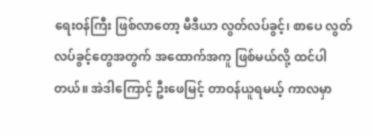ရေးဝန်ကြီး ဖြစ်လာတော့ မီဒီယာ လွတ်လပ်ခွင့်၊ စာပေ လွတ်လပ်ခွင့်တွေအတွက် အထောက်အကူ ဖြစ်မယ်လို့ ထင်ပါတယ်။ အဲဒါကြောင့် ဦးဖေမြင့် တာဝန်ယူရမယ့် ကာလမှာ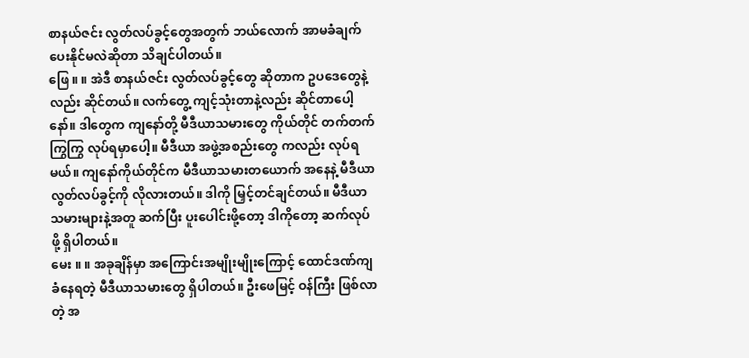စာနယ်ဇင်း လွတ်လပ်ခွင့်တွေအတွက် ဘယ်လောက် အာမခံချက် ပေးနိုင်မလဲဆိုတာ သိချင်ပါတယ်။
ဖြေ ။ ။ အဲဒီ စာနယ်ဇင်း လွတ်လပ်ခွင့်တွေ ဆိုတာက ဥပဒေတွေနဲ့လည်း ဆိုင်တယ်။ လက်တွေ့ ကျင့်သုံးတာနဲ့လည်း ဆိုင်တာပေါ့နော်။ ဒါတွေက ကျနော်တို့ မီဒီယာသမားတွေ ကိုယ်တိုင် တက်တက်ကြွကြွ လုပ်ရမှာပေါ့။ မီဒီယာ အဖွဲ့အစည်းတွေ ကလည်း လုပ်ရမယ်။ ကျနော်ကိုယ်တိုင်က မီဒီယာသမားတယောက် အနေနဲ့ မီဒီယာ လွတ်လပ်ခွင့်ကို လိုလားတယ်။ ဒါကို မြှင့်တင်ချင်တယ်။ မီဒီယာသမားများနဲ့အတူ ဆက်ပြီး ပူးပေါင်းဖို့တော့ ဒါကိုတော့ ဆက်လုပ်ဖို့ ရှိပါတယ်။
မေး ။ ။ အခုချိန်မှာ အကြောင်းအမျိုးမျိုးကြောင့် ထောင်ဒဏ်ကျခံနေရတဲ့ မီဒီယာသမားတွေ ရှိပါတယ်။ ဦးဖေမြင့် ဝန်ကြီး ဖြစ်လာတဲ့ အ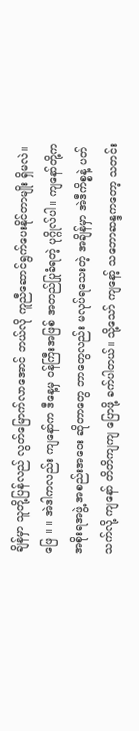ချိန်မှာ သူတို့ပြန်လည် လွတ်မြောက်လာအောင် ဘယ်လို ကူညီဆောင်ရွက်ပေးနိုင်တာမျိုး ရှိမလဲ။
ဖြေ ။ ။ အဲဒါကလည်း ကျနော်က ဒီနေ့မှ ဝန်ကြီးအဖြစ် အတည်ပြုခံရတဲ့ ပုဂ္ဂိုလ်ပါ။ ကျနော်တို့က အစိုးရအဖွဲ့ အစည်းအဝေး ဆိုတာတွေ ဘာတွေလည်း မလုပ်ရသေးတဲ့ အချိန်မှာ အဲဒီကိစ္စနဲ့ ပတ်သက်လို့ ကျနော် တိတိကျကျ ပြောဖို့ ခက်ပါတယ်။ သို့သော် ကျနော့် သဘောဆန္ဒကတော့ သတင်း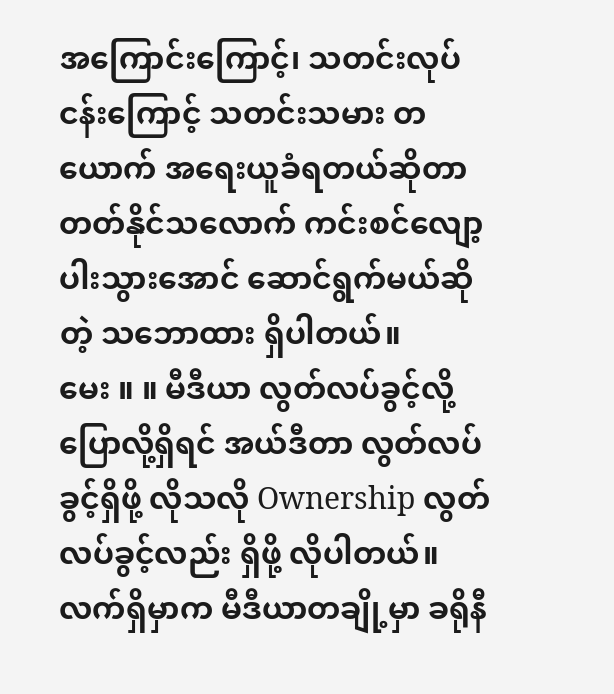အကြောင်းကြောင့်၊ သတင်းလုပ်ငန်းကြောင့် သတင်းသမား တယောက် အရေးယူခံရတယ်ဆိုတာ တတ်နိုင်သလောက် ကင်းစင်လျော့ပါးသွားအောင် ဆောင်ရွက်မယ်ဆိုတဲ့ သဘောထား ရှိပါတယ်။
မေး ။ ။ မီဒီယာ လွတ်လပ်ခွင့်လို့ ပြောလို့ရှိရင် အယ်ဒီတာ လွတ်လပ်ခွင့်ရှိဖို့ လိုသလို Ownership လွတ်လပ်ခွင့်လည်း ရှိဖို့ လိုပါတယ်။ လက်ရှိမှာက မီဒီယာတချို့မှာ ခရိုနီ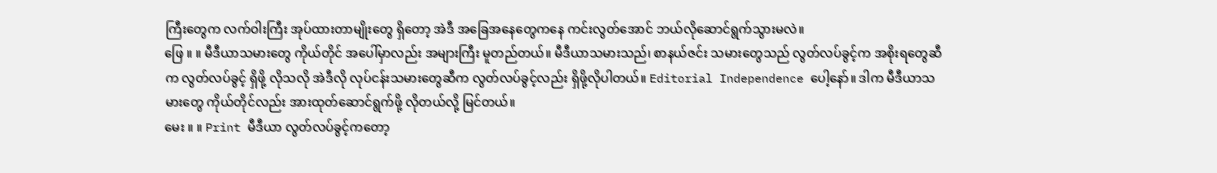ကြီးတွေက လက်ဝါးကြီး အုပ်ထားတာမျိုးတွေ ရှိတော့ အဲဒီ အခြေအနေတွေကနေ ကင်းလွတ်အောင် ဘယ်လိုဆောင်ရွက်သွားမလဲ။
ဖြေ ။ ။ မီဒီယာသမားတွေ ကိုယ်တိုင် အပေါ်မှာလည်း အများကြီး မူတည်တယ်။ မီဒီယာသမားသည်၊ စာနယ်ဇင်း သမားတွေသည် လွတ်လပ်ခွင့်က အစိုးရတွေဆီက လွတ်လပ်ခွင့် ရှိဖို့ လိုသလို အဲဒီလို လုပ်ငန်းသမားတွေဆီက လွတ်လပ်ခွင့်လည်း ရှိဖို့လိုပါတယ်။ Editorial Independence ပေါ့နော်။ ဒါက မီဒီယာသမားတွေ ကိုယ်တိုင်လည်း အားထုတ်ဆောင်ရွက်ဖို့ လိုတယ်လို့ မြင်တယ်။
မေး ။ ။ Print မီဒီယာ လွတ်လပ်ခွင့်ကတော့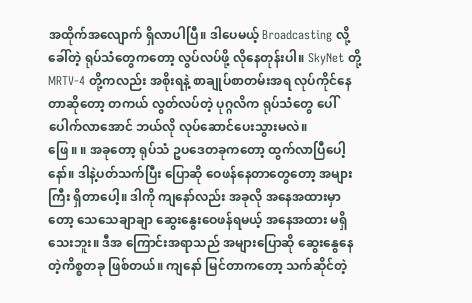အထိုက်အလျောက် ရှိလာပါပြီ။ ဒါပေမယ့် Broadcasting လို့ခေါ်တဲ့ ရုပ်သံတွေကတော့ လွပ်လပ်ဖို့ လိုနေတုန်းပါ။ SkyNet တို့ MRTV-4 တို့ကလည်း အစိုးရနဲ့ စာချုပ်စာတမ်းအရ လုပ်ကိုင်နေတာဆိုတော့ တကယ် လွတ်လပ်တဲ့ ပုဂ္ဂလိက ရုပ်သံတွေ ပေါ်ပေါက်လာအောင် ဘယ်လို လုပ်ဆောင်ပေးသွားမလဲ။
ဖြေ ။ ။ အခုတော့ ရုပ်သံ ဥပဒေတခုကတော့ ထွက်လာပြီပေါ့နော်။ ဒါနဲ့ပတ်သက်ပြီး ပြောဆို ဝေဖန်နေတာတွေတော့ အများကြီး ရှိတာပေါ့။ ဒါကို ကျနော်လည်း အခုလို အနေအထားမှာတော့ သေသေချာချာ ဆွေးနွေးဝေဖန်ရမယ့် အနေအထား မရှိသေးဘူး။ ဒီအ ကြောင်းအရာသည် အများပြောဆို ဆွေးနွေနေတဲ့ကိစ္စတခု ဖြစ်တယ်။ ကျနော် မြင်တာကတော့ သက်ဆိုင်တဲ့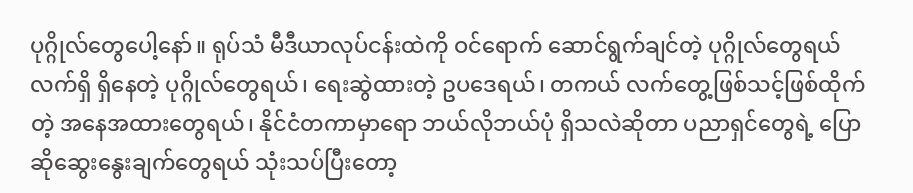ပုဂ္ဂိုလ်တွေပေါ့နော်။ ရုပ်သံ မီဒီယာလုပ်ငန်းထဲကို ဝင်ရောက် ဆောင်ရွက်ချင်တဲ့ ပုဂ္ဂိုလ်တွေရယ် လက်ရှိ ရှိနေတဲ့ ပုဂ္ဂိုလ်တွေရယ်၊ ရေးဆွဲထားတဲ့ ဥပဒေရယ်၊ တကယ် လက်တွေ့ဖြစ်သင့်ဖြစ်ထိုက်တဲ့ အနေအထားတွေရယ်၊ နိုင်ငံတကာမှာရော ဘယ်လိုဘယ်ပုံ ရှိသလဲဆိုတာ ပညာရှင်တွေရဲ့ ပြောဆိုဆွေးနွေးချက်တွေရယ် သုံးသပ်ပြီးတော့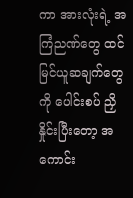ကာ အားလုံးရဲ့ အကြံညဏ်တွေ ထင်မြင်ယူဆချက်တွေကို ပေါင်းစပ် ညှိနှိုင်းပြီးတော့ အကောင်း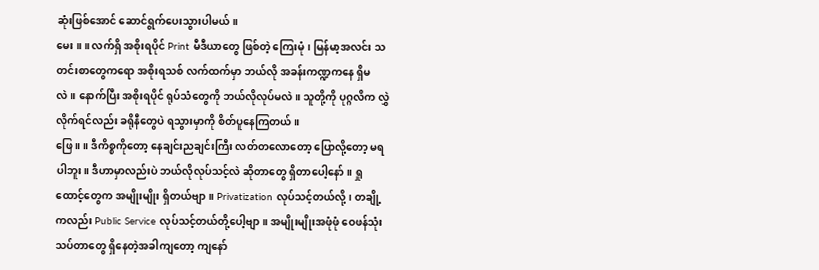ဆုံးဖြစ်အောင် ဆောင်ရွက်ပေးသွားပါမယ်။
မေး ။ ။ လက်ရှိ အစိုးရပိုင် Print မီဒီယာတွေ ဖြစ်တဲ့ ကြေးမုံ၊ မြန်မာ့အလင်း သတင်းစာတွေကရော အစိုးရသစ် လက်ထက်မှာ ဘယ်လို အခန်းကဏ္ဍကနေ ရှိမလဲ။ နောက်ပြီး အစိုးရပိုင် ရုပ်သံတွေကို ဘယ်လိုလုပ်မလဲ။ သူတို့ကို ပုဂ္ဂလိက လွှဲလိုက်ရင်လည်း ခရိုနီတွေပဲ ရသွားမှာကို စိတ်ပူနေကြတယ်။
ဖြေ ။ ။ ဒီကိစ္စကိုတော့ နေချင်းညချင်းကြီး လတ်တလောတော့ ပြောလို့တော့ မရပါဘူး။ ဒီဟာမှာလည်းပဲ ဘယ်လိုလုပ်သင့်လဲ ဆိုတာတွေ ရှိတာပေါ့နော်။ ရှုထောင့်တွေက အမျိုးမျိုး ရှိတယ်ဗျာ။ Privatization လုပ်သင့်တယ်လို့၊ တချို့ကလည်း Public Service လုပ်သင့်တယ်တို့ပေါ့ဗျာ။ အမျိုးမျိုးအဖုံဖုံ ဝေဖန်သုံးသပ်တာတွေ ရှိနေတဲ့အခါကျတော့ ကျနော်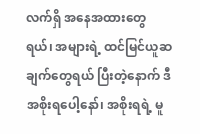လက်ရှိ အနေအထားတွေရယ်၊ အများရဲ့ ထင်မြင်ယူဆချက်တွေရယ် ပြီးတဲ့နောက် ဒီအစိုးရပေါ့နော်၊ အစိုးရရဲ့ မူ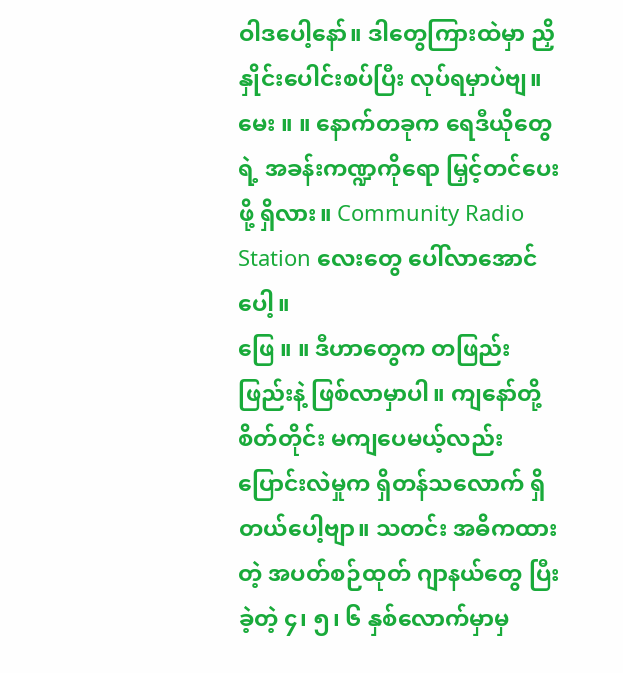ဝါဒပေါ့နော်။ ဒါတွေကြားထဲမှာ ညှိနှိုင်းပေါင်းစပ်ပြီး လုပ်ရမှာပဲဗျ။
မေး ။ ။ နောက်တခုက ရေဒီယိုတွေရဲ့ အခန်းကဏ္ဍကိုရော မြှင့်တင်ပေးဖို့ ရှိလား။ Community Radio Station လေးတွေ ပေါ်လာအောင်ပေါ့။
ဖြေ ။ ။ ဒီဟာတွေက တဖြည်းဖြည်းနဲ့ ဖြစ်လာမှာပါ။ ကျနော်တို့ စိတ်တိုင်း မကျပေမယ့်လည်း ပြောင်းလဲမှုက ရှိတန်သလောက် ရှိတယ်ပေါ့ဗျာ။ သတင်း အဓိကထားတဲ့ အပတ်စဉ်ထုတ် ဂျာနယ်တွေ ပြီးခဲ့တဲ့ ၄၊ ၅၊ ၆ နှစ်လောက်မှာမှ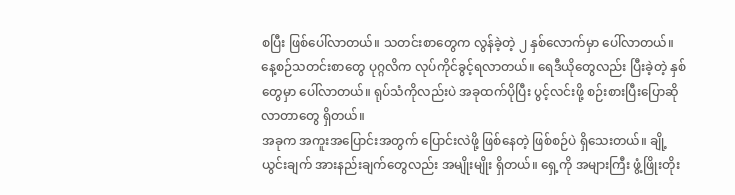စပြီး ဖြစ်ပေါ်လာတယ်။ သတင်းစာတွေက လွန်ခဲ့တဲ့ ၂ နှစ်လောက်မှာ ပေါ်လာတယ်။ နေ့စဉ်သတင်းစာတွေ ပုဂ္ဂလိက လုပ်ကိုင်ခွင့်ရလာတယ်။ ရေဒီယိုတွေလည်း ပြီးခဲ့တဲ့ နှစ်တွေမှာ ပေါ်လာတယ်။ ရုပ်သံကိုလည်းပဲ အခုထက်ပိုပြီး ပွင့်လင်းဖို့ စဉ်းစားပြီးပြောဆိုလာတာတွေ ရှိတယ်။
အခုက အကူးအပြောင်းအတွက် ပြောင်းလဲဖို့ ဖြစ်နေတဲ့ ဖြစ်စဉ်ပဲ ရှိသေးတယ်။ ချို့ယွင်းချက် အားနည်းချက်တွေလည်း အမျိုးမျိုး ရှိတယ်။ ရှေ့ကို အများကြီး ဖွံ့ဖြိုးတိုး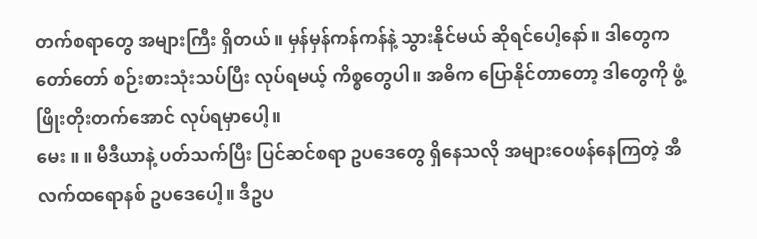တက်စရာတွေ အများကြီး ရှိတယ်။ မှန်မှန်ကန်ကန်နဲ့ သွားနိုင်မယ် ဆိုရင်ပေါ့နော်။ ဒါတွေက တော်တော် စဉ်းစားသုံးသပ်ပြီး လုပ်ရမယ့် ကိစ္စတွေပါ။ အဓိက ပြောနိုင်တာတော့ ဒါတွေကို ဖွံ့ဖြိုးတိုးတက်အောင် လုပ်ရမှာပေါ့။
မေး ။ ။ မီဒီယာနဲ့ ပတ်သက်ပြီး ပြင်ဆင်စရာ ဥပဒေတွေ ရှိနေသလို အများဝေဖန်နေကြတဲ့ အီလက်ထရောနစ် ဥပဒေပေါ့။ ဒီဥပ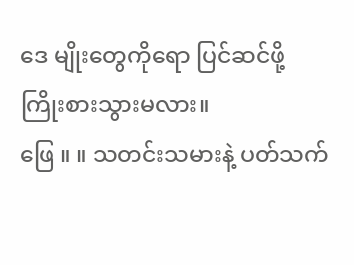ဒေ မျိုးတွေကိုရော ပြင်ဆင်ဖို့ ကြိုးစားသွားမလား။
ဖြေ ။ ။ သတင်းသမားနဲ့ ပတ်သက်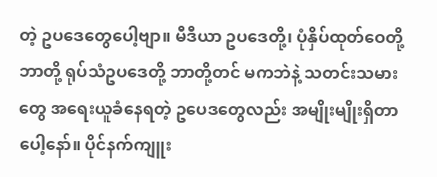တဲ့ ဥပဒေတွေပေါ့ဗျာ။ မီဒီယာ ဥပဒေတို့၊ ပုံနှိပ်ထုတ်ဝေတို့ ဘာတို့ ရုပ်သံဥပဒေတို့ ဘာတို့တင် မကဘဲနဲ့ သတင်းသမားတွေ အရေးယူခံနေရတဲ့ ဥပေဒတွေလည်း အမျိုးမျိုးရှိတာပေါ့နော်။ ပိုင်နက်ကျူး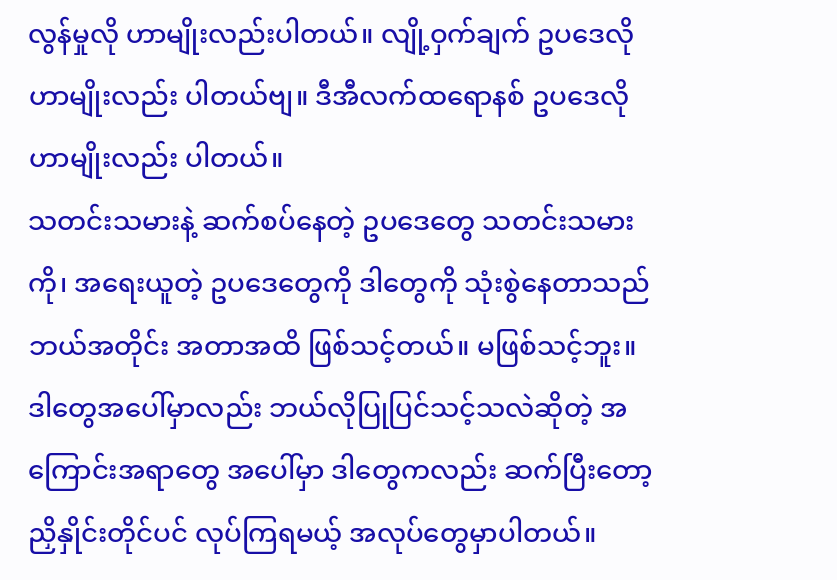လွန်မှုလို ဟာမျိုးလည်းပါတယ်။ လျို့ဝှက်ချက် ဥပဒေလိုဟာမျိုးလည်း ပါတယ်ဗျ။ ဒီအီလက်ထရောနစ် ဥပဒေလို ဟာမျိုးလည်း ပါတယ်။
သတင်းသမားနဲ့ ဆက်စပ်နေတဲ့ ဥပဒေတွေ သတင်းသမားကို၊ အရေးယူတဲ့ ဥပဒေတွေကို ဒါတွေကို သုံးစွဲနေတာသည် ဘယ်အတိုင်း အတာအထိ ဖြစ်သင့်တယ်။ မဖြစ်သင့်ဘူး။ ဒါတွေအပေါ်မှာလည်း ဘယ်လိုပြုပြင်သင့်သလဲဆိုတဲ့ အကြောင်းအရာတွေ အပေါ်မှာ ဒါတွေကလည်း ဆက်ပြီးတော့ ညှိနှိုင်းတိုင်ပင် လုပ်ကြရမယ့် အလုပ်တွေမှာပါတယ်။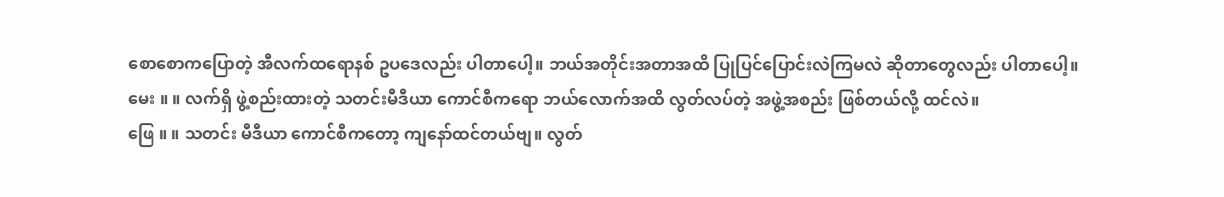စောစောကပြောတဲ့ အီလက်ထရောနစ် ဥပဒေလည်း ပါတာပေါ့။ ဘယ်အတိုင်းအတာအထိ ပြုပြင်ပြောင်းလဲကြမလဲ ဆိုတာတွေလည်း ပါတာပေါ့။
မေး ။ ။ လက်ရှိ ဖွဲ့စည်းထားတဲ့ သတင်းမီဒီယာ ကောင်စီကရော ဘယ်လောက်အထိ လွတ်လပ်တဲ့ အဖွဲ့အစည်း ဖြစ်တယ်လို့ ထင်လဲ။
ဖြေ ။ ။ သတင်း မီဒီယာ ကောင်စီကတော့ ကျနော်ထင်တယ်ဗျ။ လွတ်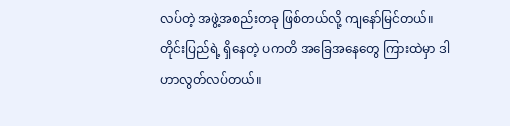လပ်တဲ့ အဖွဲ့အစည်းတခု ဖြစ်တယ်လို့ ကျနော်မြင်တယ်။ တိုင်းပြည်ရဲ့ ရှိနေတဲ့ ပကတိ အခြေအနေတွေ ကြားထဲမှာ ဒါဟာလွတ်လပ်တယ်။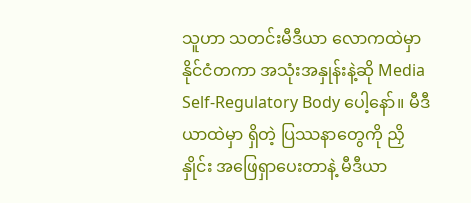သူဟာ သတင်းမီဒီယာ လောကထဲမှာ နိုင်ငံတကာ အသုံးအနှုန်းနဲ့ဆို Media Self-Regulatory Body ပေါ့နော်။ မီဒီယာထဲမှာ ရှိတဲ့ ပြဿနာတွေကို ညှိနှိုင်း အဖြေရှာပေးတာနဲ့ မီဒီယာ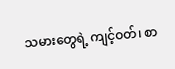သမားတွေရဲ့ ကျင့်ဝတ်၊ စာ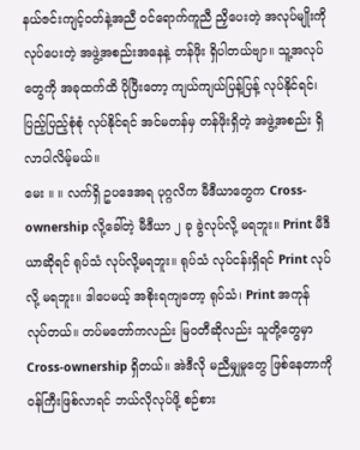နယ်ဇင်းကျင့်ဝတ်နဲ့အညီ ဝင်ရောက်ကူညီ ညှိပေးတဲ့ အလုပ်မျိုးကို လုပ်ပေးတဲ့ အဖွဲ့အစည်းအနေနဲ့ တန်ဖိုး ရှိပါတယ်ဗျာ။ သူ့အလုပ်တွေကို အခုထက်ထိ ပိုပြီးတော့ ကျယ်ကျယ်ပြန့်ပြန့် လုပ်နိုင်ရင်၊ ပြည့်ပြည့်စုံစုံ လုပ်နိုင်ရင် အင်မတန်မှ တန်ဖိုးရှိတဲ့ အဖွဲ့အစည်း ရှိလာပါလိမ့်မယ်။
မေး ။ ။ လက်ရှိ ဥပဒေအရ ပုဂ္ဂလိက မီဒီယာတွေက Cross-ownership လို့ခေါ်တဲ့ မီဒီယာ ၂ ခု ခွဲလုပ်လို့ မရဘူး။ Print မီဒီယာဆိုရင် ရုပ်သံ လုပ်လို့မရဘူး။ ရုပ်သံ လုပ်ငန်းရှိရင် Print လုပ်လို့ မရဘူး။ ဒါပေမယ့် အစိုးရကျတော့ ရုပ်သံ၊ Print အကုန် လုပ်တယ်။ တပ်မတော်ကလည်း မြဝတီဆိုလည်း သူတို့တွေမှာ Cross-ownership ရှိတယ်။ အဲဒီလို မညီမျှမှုတွေ ဖြစ်နေတာကို ဝန်ကြီးဖြစ်လာရင် ဘယ်လိုလုပ်ဖို့ စဉ်စား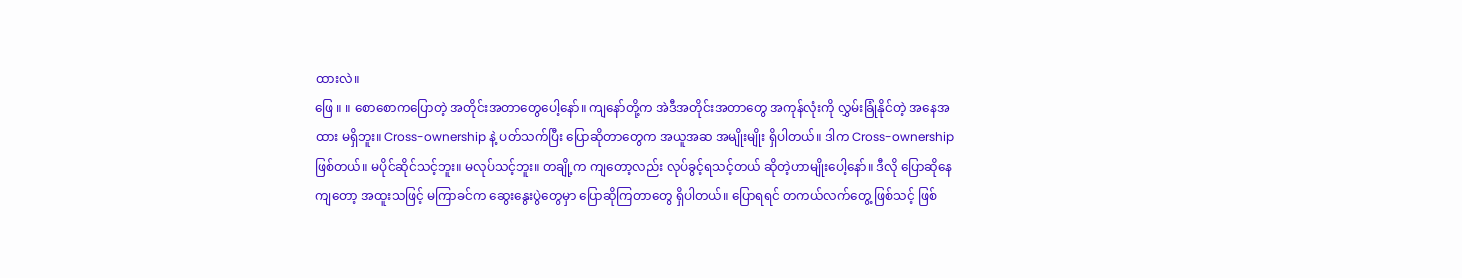ထားလဲ။
ဖြေ ။ ။ စောစောကပြောတဲ့ အတိုင်းအတာတွေပေါ့နော်။ ကျနော်တို့က အဲဒီအတိုင်းအတာတွေ အကုန်လုံးကို လွှမ်းခြုံနိုင်တဲ့ အနေအထား မရှိဘူး။ Cross-ownership နဲ့ ပတ်သက်ပြီး ပြောဆိုတာတွေက အယူအဆ အမျိုးမျိုး ရှိပါတယ်။ ဒါက Cross-ownership ဖြစ်တယ်။ မပိုင်ဆိုင်သင့်ဘူး။ မလုပ်သင့်ဘူး။ တချို့က ကျတော့လည်း လုပ်ခွင့်ရသင့်တယ် ဆိုတဲ့ဟာမျိုးပေါ့နော်။ ဒီလို ပြောဆိုနေကျတော့ အထူးသဖြင့် မကြာခင်က ဆွေးနွေးပွဲတွေမှာ ပြောဆိုကြတာတွေ ရှိပါတယ်။ ပြောရရင် တကယ်လက်တွေ့ ဖြစ်သင့် ဖြစ်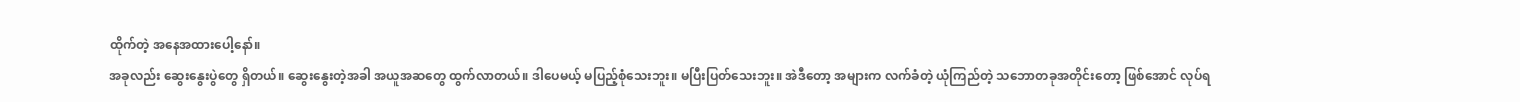ထိုက်တဲ့ အနေအထားပေါ့နော်။
အခုလည်း ဆွေးနွေးပွဲတွေ ရှိတယ်။ ဆွေးနွေးတဲ့အခါ အယူအဆတွေ ထွက်လာတယ်။ ဒါပေမယ့် မပြည့်စုံသေးဘူး။ မပြီးပြတ်သေးဘူး။ အဲဒီတော့ အများက လက်ခံတဲ့ ယုံကြည်တဲ့ သဘောတခုအတိုင်းတော့ ဖြစ်အောင် လုပ်ရ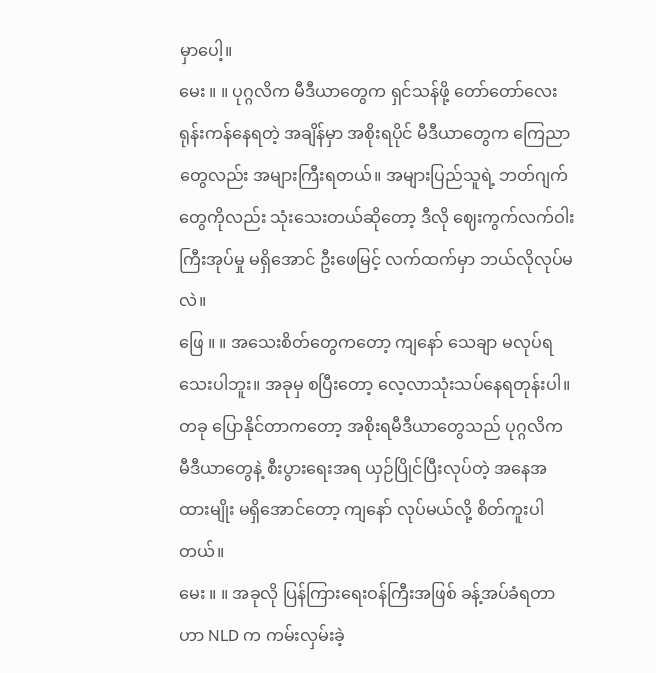မှာပေါ့။
မေး ။ ။ ပုဂ္ဂလိက မီဒီယာတွေက ရှင်သန်ဖို့ တော်တော်လေး ရုန်းကန်နေရတဲ့ အချိန်မှာ အစိုးရပိုင် မီဒီယာတွေက ကြေညာတွေလည်း အများကြီးရတယ်။ အများပြည်သူရဲ့ ဘတ်ဂျက်တွေကိုလည်း သုံးသေးတယ်ဆိုတော့ ဒီလို ဈေးကွက်လက်ဝါးကြီးအုပ်မှု မရှိအောင် ဦးဖေမြင့် လက်ထက်မှာ ဘယ်လိုလုပ်မလဲ။
ဖြေ ။ ။ အသေးစိတ်တွေကတော့ ကျနော် သေချာ မလုပ်ရသေးပါဘူး။ အခုမှ စပြီးတော့ လေ့လာသုံးသပ်နေရတုန်းပါ။ တခု ပြောနိုင်တာကတော့ အစိုးရမီဒီယာတွေသည် ပုဂ္ဂလိက မီဒီယာတွေနဲ့ စီးပွားရေးအရ ယှဉ်ပြိုင်ပြီးလုပ်တဲ့ အနေအထားမျိုး မရှိအောင်တော့ ကျနော် လုပ်မယ်လို့ စိတ်ကူးပါတယ်။
မေး ။ ။ အခုလို ပြန်ကြားရေးဝန်ကြီးအဖြစ် ခန့်အပ်ခံရတာဟာ NLD က ကမ်းလှမ်းခဲ့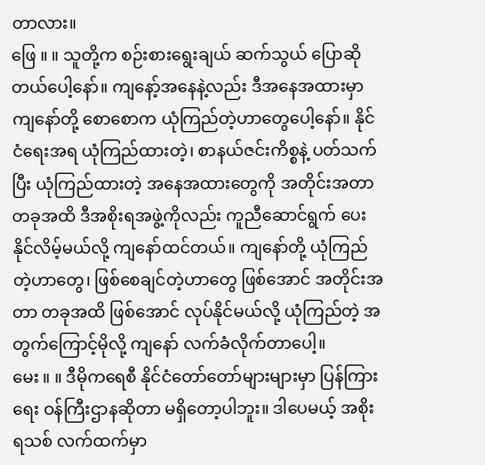တာလား။
ဖြေ ။ ။ သူတို့က စဉ်းစားရွေးချယ် ဆက်သွယ် ပြောဆိုတယ်ပေါ့နော်။ ကျနော့်အနေနဲ့လည်း ဒီအနေအထားမှာ ကျနော်တို့ စောစောက ယုံကြည်တဲ့ဟာတွေပေါ့နော်။ နိုင်ငံရေးအရ ယုံကြည်ထားတဲ့၊ စာနယ်ဇင်းကိစ္စနဲ့ ပတ်သက်ပြီး ယုံကြည်ထားတဲ့ အနေအထားတွေကို အတိုင်းအတာ တခုအထိ ဒီအစိုးရအဖွဲ့ကိုလည်း ကူညီဆောင်ရွက် ပေးနိုင်လိမ့်မယ်လို့ ကျနော်ထင်တယ်။ ကျနော်တို့ ယုံကြည်တဲ့ဟာတွေ၊ ဖြစ်စေချင်တဲ့ဟာတွေ ဖြစ်အောင် အတိုင်းအတာ တခုအထိ ဖြစ်အောင် လုပ်နိုင်မယ်လို့ ယုံကြည်တဲ့ အတွက်ကြောင့်မိုလို့ ကျနော် လက်ခံလိုက်တာပေါ့။
မေး ။ ။ ဒီမိုကရေစီ နိုင်ငံတော်တော်များများမှာ ပြန်ကြားရေး ဝန်ကြီးဌာနဆိုတာ မရှိတော့ပါဘူး။ ဒါပေမယ့် အစိုးရသစ် လက်ထက်မှာ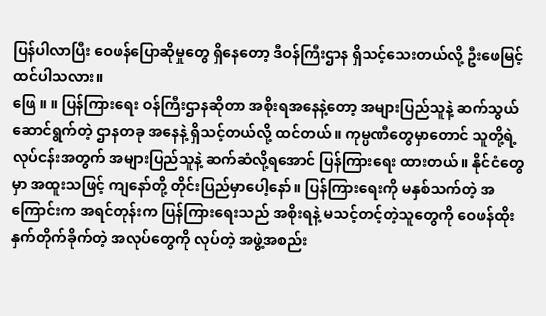ပြန်ပါလာပြီး ဝေဖန်ပြောဆိုမှုတွေ ရှိနေတော့ ဒီဝန်ကြီးဌာန ရှိသင့်သေးတယ်လို့ ဦးဖေမြင့် ထင်ပါသလား။
ဖြေ ။ ။ ပြန်ကြားရေး ဝန်ကြီးဌာနဆိုတာ အစိုးရအနေနဲ့တော့ အများပြည်သူနဲ့ ဆက်သွယ်ဆောင်ရွက်တဲ့ ဌာနတခု အနေနဲ့ ရှိသင့်တယ်လို့ ထင်တယ်။ ကုမ္ပဏီတွေမှာတောင် သူတို့ရဲ့ လုပ်ငန်းအတွက် အများပြည်သူနဲ့ ဆက်ဆံလို့ရအောင် ပြန်ကြားရေး ထားတယ်။ နိုင်ငံတွေမှာ အထူးသဖြင့် ကျနော်တို့ တိုင်းပြည်မှာပေါ့နော်။ ပြန်ကြားရေးကို မနှစ်သက်တဲ့ အကြောင်းက အရင်တုန်းက ပြန်ကြားရေးသည် အစိုးရနဲ့ မသင့်တင့်တဲ့သူတွေကို ဝေဖန်ထိုးနှက်တိုက်ခိုက်တဲ့ အလုပ်တွေကို လုပ်တဲ့ အဖွဲ့အစည်း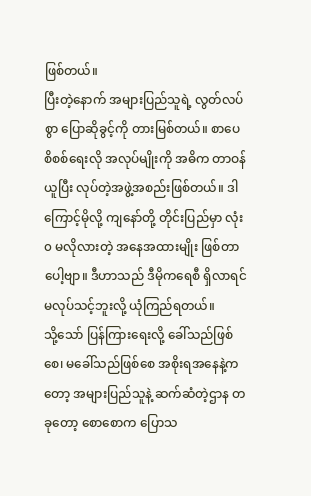ဖြစ်တယ်။
ပြီးတဲ့နောက် အများပြည်သူရဲ့ လွတ်လပ်စွာ ပြောဆိုခွင့်ကို တားမြစ်တယ်။ စာပေစိစစ်ရေးလို အလုပ်မျိုးကို အဓိက တာဝန်ယူပြီး လုပ်တဲ့အဖွဲ့အစည်းဖြစ်တယ်။ ဒါကြောင့်မိုလို့ ကျနော်တို့ တိုင်းပြည်မှာ လုံး၀ မလိုလားတဲ့ အနေအထားမျိုး ဖြစ်တာပေါ့ဗျာ။ ဒီဟာသည် ဒီမိုကရေစီ ရှိလာရင် မလုပ်သင့်ဘူးလို့ ယုံကြည်ရတယ်။
သို့သော် ပြန်ကြားရေးလို့ ခေါ်သည်ဖြစ်စေ၊ မခေါ်သည်ဖြစ်စေ အစိုးရအနေနဲ့ကတော့ အများပြည်သူနဲ့ ဆက်ဆံတဲ့ဌာန တခုတော့ စောစောက ပြောသ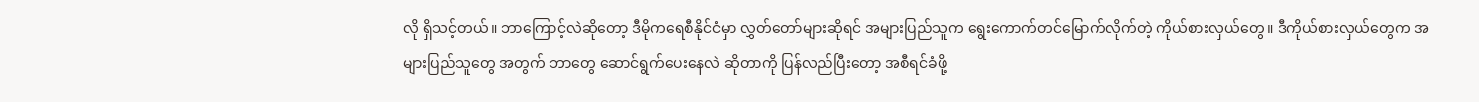လို ရှိသင့်တယ်။ ဘာကြောင့်လဲဆိုတော့ ဒီမိုကရေစီနိုင်ငံမှာ လွှတ်တော်များဆိုရင် အများပြည်သူက ရွေးကောက်တင်မြောက်လိုက်တဲ့ ကိုယ်စားလှယ်တွေ။ ဒီကိုယ်စားလှယ်တွေက အများပြည်သူတွေ အတွက် ဘာတွေ ဆောင်ရွက်ပေးနေလဲ ဆိုတာကို ပြန်လည်ပြီးတော့ အစီရင်ခံဖို့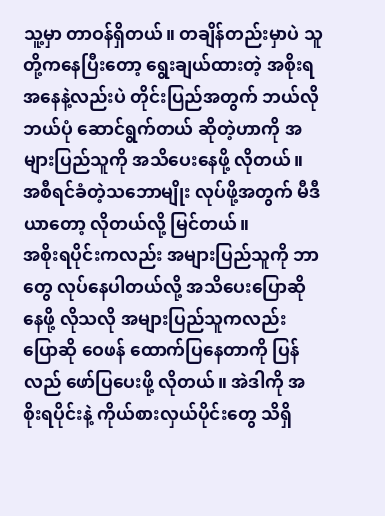သူ့မှာ တာဝန်ရှိတယ်။ တချိန်တည်းမှာပဲ သူတို့ကနေပြီးတော့ ရွေးချယ်ထားတဲ့ အစိုးရ အနေနဲ့လည်းပဲ တိုင်းပြည်အတွက် ဘယ်လိုဘယ်ပုံ ဆောင်ရွက်တယ် ဆိုတဲ့ဟာကို အများပြည်သူကို အသိပေးနေဖို့ လိုတယ်။ အစီရင်ခံတဲ့သဘောမျိုး လုပ်ဖို့အတွက် မီဒီယာတော့ လိုတယ်လို့ မြင်တယ်။
အစိုးရပိုင်းကလည်း အများပြည်သူကို ဘာတွေ လုပ်နေပါတယ်လို့ အသိပေးပြောဆိုနေဖို့ လိုသလို အများပြည်သူကလည်း ပြောဆို ဝေဖန် ထောက်ပြနေတာကို ပြန်လည် ဖော်ပြပေးဖို့ လိုတယ်။ အဲဒါကို အစိုးရပိုင်းနဲ့ ကိုယ်စားလှယ်ပိုင်းတွေ သိရှိ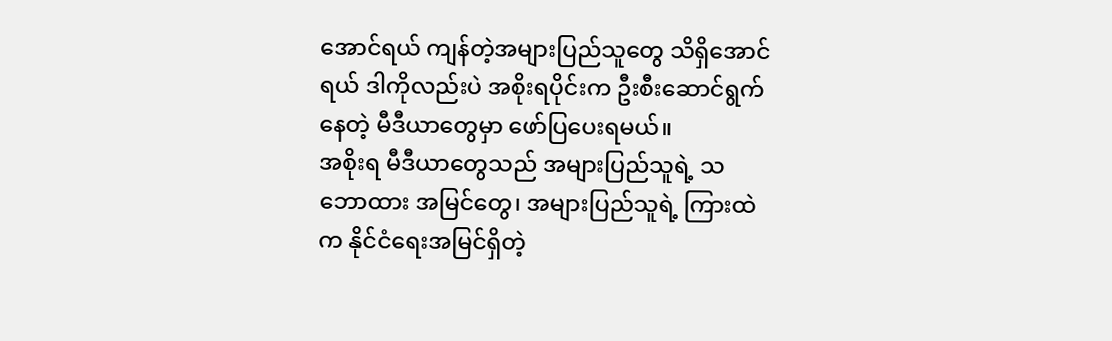အောင်ရယ် ကျန်တဲ့အများပြည်သူတွေ သိရှိအောင်ရယ် ဒါကိုလည်းပဲ အစိုးရပိုင်းက ဦးစီးဆောင်ရွက်နေတဲ့ မီဒီယာတွေမှာ ဖော်ပြပေးရမယ်။
အစိုးရ မီဒီယာတွေသည် အများပြည်သူရဲ့ သဘောထား အမြင်တွေ၊ အများပြည်သူရဲ့ ကြားထဲက နိုင်ငံရေးအမြင်ရှိတဲ့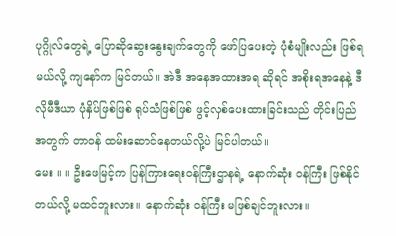ပုဂ္ဂိုလ်တွေရဲ့ ပြောဆိုဆွေးနွေးချက်တွေကို ဖော်ပြပေးတဲ့ ပုံစံမျိုးလည်း ဖြစ်ရမယ်လို့ ကျနော်က မြင်တယ်။ အဲဒီ အနေအထားအရ ဆိုရင် အစိုးရအနေနဲ့ ဒီလိုမီဒီယာ ပုံနှိပ်ဖြစ်ဖြစ် ရုပ်သံဖြစ်ဖြစ် ဖွင့်လှစ်ပေးထားခြင်းသည် တိုင်းပြည်အတွက် တာဝန် ထမ်းဆောင်နေတယ်လို့ပဲ မြင်ပါတယ်။
မေး ။ ။ ဦးဖေမြင့်က ပြန်ကြားရေးဝန်ကြီးဌာနရဲ့ နောက်ဆုံး ဝန်ကြီး ဖြစ်နိုင်တယ်လို့ မထင်ဘူးလား။ နောက်ဆုံး ဝန်ကြီး မဖြစ်ချင်ဘူးလား။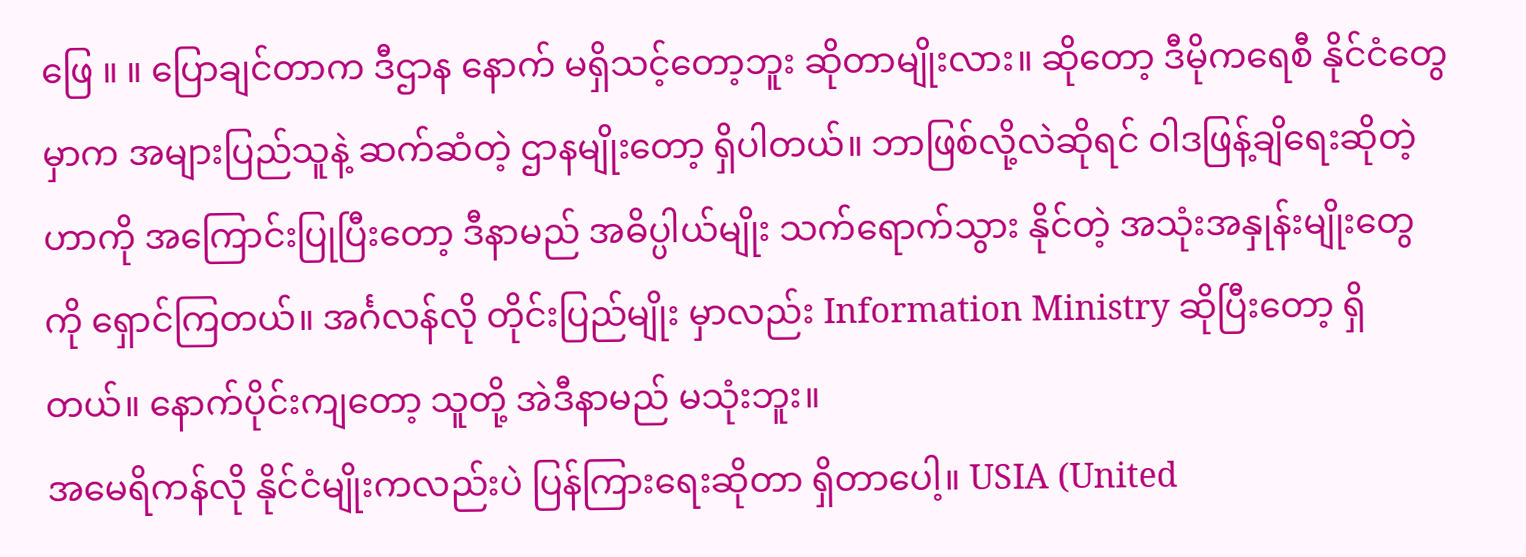ဖြေ ။ ။ ပြောချင်တာက ဒီဌာန နောက် မရှိသင့်တော့ဘူး ဆိုတာမျိုးလား။ ဆိုတော့ ဒီမိုကရေစီ နိုင်ငံတွေမှာက အများပြည်သူနဲ့ ဆက်ဆံတဲ့ ဌာနမျိုးတော့ ရှိပါတယ်။ ဘာဖြစ်လို့လဲဆိုရင် ဝါဒဖြန့်ချိရေးဆိုတဲ့ဟာကို အကြောင်းပြုပြီးတော့ ဒီနာမည် အဓိပ္ပါယ်မျိုး သက်ရောက်သွား နိုင်တဲ့ အသုံးအနှုန်းမျိုးတွေကို ရှောင်ကြတယ်။ အင်္ဂလန်လို တိုင်းပြည်မျိုး မှာလည်း Information Ministry ဆိုပြီးတော့ ရှိတယ်။ နောက်ပိုင်းကျတော့ သူတို့ အဲဒီနာမည် မသုံးဘူး။
အမေရိကန်လို နိုင်ငံမျိုးကလည်းပဲ ပြန်ကြားရေးဆိုတာ ရှိတာပေါ့။ USIA (United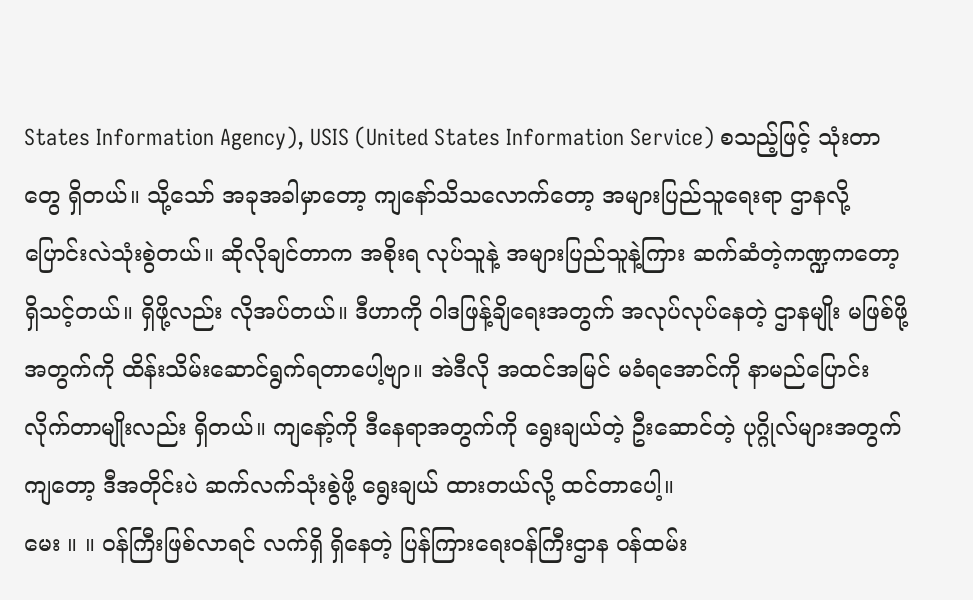States Information Agency), USIS (United States Information Service) စသည့်ဖြင့် သုံးတာတွေ ရှိတယ်။ သို့သော် အခုအခါမှာတော့ ကျနော်သိသလောက်တော့ အများပြည်သူရေးရာ ဌာနလို့ ပြောင်းလဲသုံးစွဲတယ်။ ဆိုလိုချင်တာက အစိုးရ လုပ်သူနဲ့ အများပြည်သူနဲ့ကြား ဆက်ဆံတဲ့ကဏ္ဍကတော့ ရှိသင့်တယ်။ ရှိဖို့လည်း လိုအပ်တယ်။ ဒီဟာကို ဝါဒဖြန့်ချိရေးအတွက် အလုပ်လုပ်နေတဲ့ ဌာနမျိုး မဖြစ်ဖို့ အတွက်ကို ထိန်းသိမ်းဆောင်ရွက်ရတာပေါ့ဗျာ။ အဲဒီလို အထင်အမြင် မခံရအောင်ကို နာမည်ပြောင်းလိုက်တာမျိုးလည်း ရှိတယ်။ ကျနော့်ကို ဒီနေရာအတွက်ကို ရွေးချယ်တဲ့ ဦးဆောင်တဲ့ ပုဂ္ဂိုလ်များအတွက်ကျတော့ ဒီအတိုင်းပဲ ဆက်လက်သုံးစွဲဖို့ ရွေးချယ် ထားတယ်လို့ ထင်တာပေါ့။
မေး ။ ။ ဝန်ကြီးဖြစ်လာရင် လက်ရှိ ရှိနေတဲ့ ပြန်ကြားရေးဝန်ကြီးဌာန ဝန်ထမ်း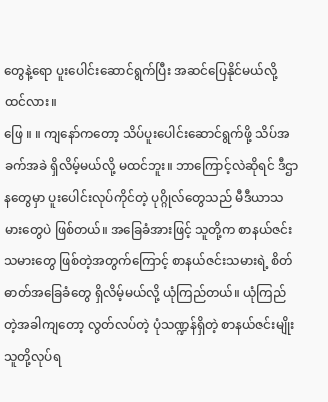တွေနဲ့ရော ပူးပေါင်းဆောင်ရွက်ပြီး အဆင်ပြေနိုင်မယ်လို့ ထင်လား။
ဖြေ ။ ။ ကျနော်ကတော့ သိပ်ပူးပေါင်းဆောင်ရွက်ဖို့ သိပ်အခက်အခဲ ရှိလိမ့်မယ်လို့ မထင်ဘူး။ ဘာကြောင့်လဲဆိုရင် ဒီဌာနတွေမှာ ပူးပေါင်းလုပ်ကိုင်တဲ့ ပုဂ္ဂိုလ်တွေသည် မီဒီယာသမားတွေပဲ ဖြစ်တယ်။ အခြေခံအားဖြင့် သူတို့က စာနယ်ဇင်းသမားတွေ ဖြစ်တဲ့အတွက်ကြောင့် စာနယ်ဇင်းသမားရဲ့ စိတ်ဓာတ်အခြေခံတွေ ရှိလိမ့်မယ်လို့ ယုံကြည်တယ်။ ယုံကြည်တဲ့အခါကျတော့ လွတ်လပ်တဲ့ ပုံသဏ္ဍန်ရှိတဲ့ စာနယ်ဇင်းမျိုး သူတို့လုပ်ရ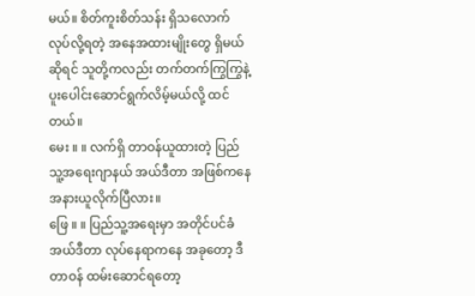မယ်။ စိတ်ကူးစိတ်သန်း ရှိသလောက် လုပ်လို့ရတဲ့ အနေအထားမျိုးတွေ ရှိမယ်ဆိုရင် သူတို့ကလည်း တက်တက်ကြွကြွနဲ့ ပူးပေါင်းဆောင်ရွက်လိမ့်မယ်လို့ ထင်တယ်။
မေး ။ ။ လက်ရှိ တာဝန်ယူထားတဲ့ ပြည်သူ့အရေးဂျာနယ် အယ်ဒီတာ အဖြစ်ကနေ အနားယူလိုက်ပြီလား။
ဖြေ ။ ။ ပြည်သူ့အရေးမှာ အတိုင်ပင်ခံ အယ်ဒီတာ လုပ်နေရာကနေ အခုတော့ ဒီတာဝန် ထမ်းဆောင်ရတော့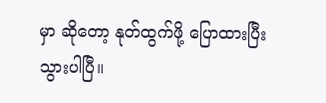မှာ ဆိုတော့ နုတ်ထွက်ဖို့ ပြောထားပြီးသွားပါပြီ။